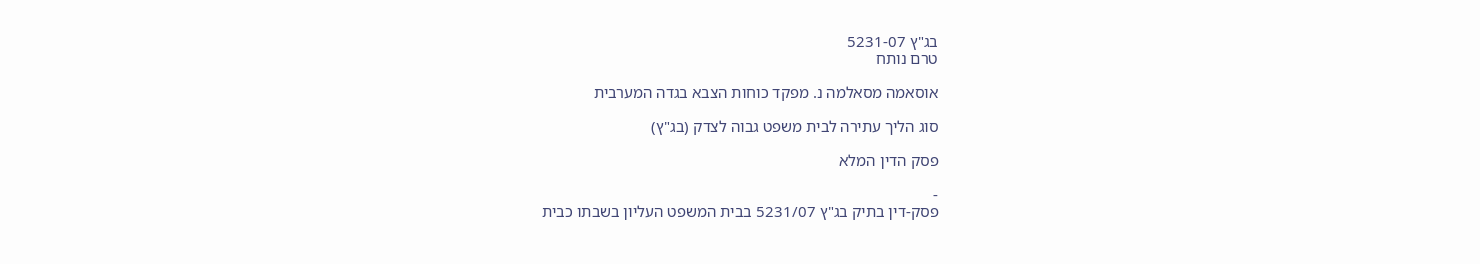בג"ץ 5231-07
טרם נותח

אוסאמה מסאלמה נ. מפקד כוחות הצבא בגדה המערבית

סוג הליך עתירה לבית משפט גבוה לצדק (בג"ץ)

פסק הדין המלא

-
פסק-דין בתיק בג"ץ 5231/07 בבית המשפט העליון בשבתו כבית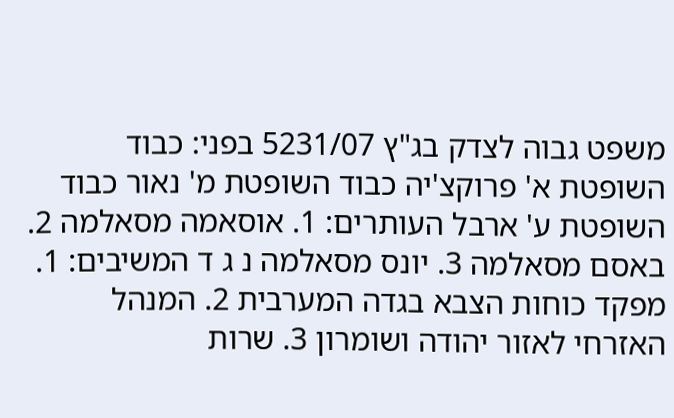משפט גבוה לצדק בג"ץ 5231/07 בפני: כבוד השופטת א' פרוקצ'יה כבוד השופטת מ' נאור כבוד השופטת ע' ארבל העותרים: 1. אוסאמה מסאלמה 2. באסם מסאלמה 3. יונס מסאלמה נ ג ד המשיבים: 1. מפקד כוחות הצבא בגדה המערבית 2. המנהל האזרחי לאזור יהודה ושומרון 3. שרות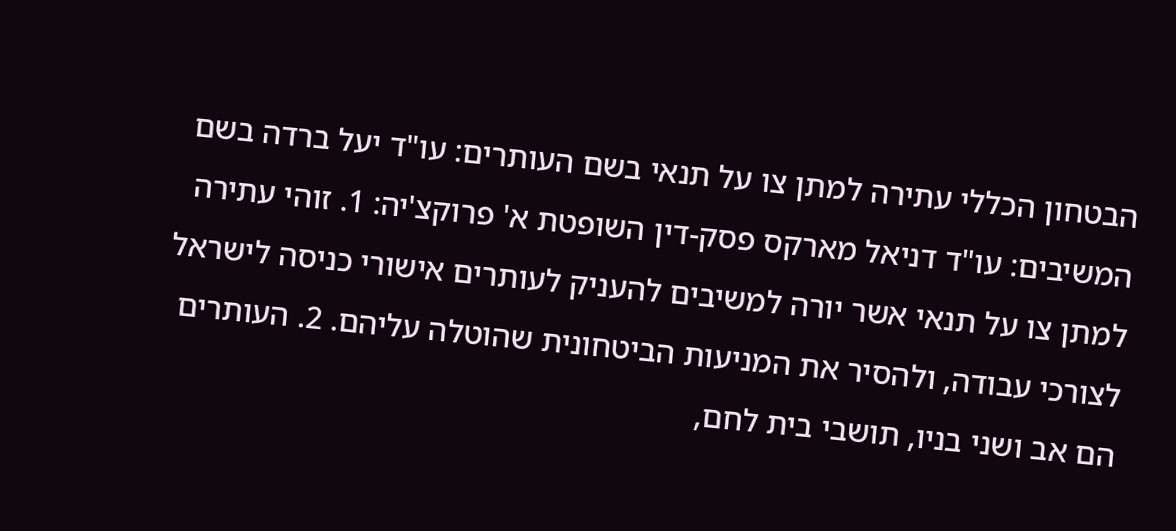הבטחון הכללי עתירה למתן צו על תנאי בשם העותרים: עו"ד יעל ברדה בשם המשיבים: עו"ד דניאל מארקס פסק-דין השופטת א' פרוקצ'יה: 1. זוהי עתירה למתן צו על תנאי אשר יורה למשיבים להעניק לעותרים אישורי כניסה לישראל לצורכי עבודה, ולהסיר את המניעות הביטחונית שהוטלה עליהם. 2. העותרים הם אב ושני בניו, תושבי בית לחם,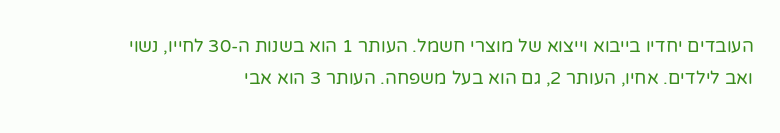העובדים יחדיו בייבוא וייצוא של מוצרי חשמל. העותר 1 הוא בשנות ה-30 לחייו, נשוי ואב לילדים. אחיו, העותר 2, גם הוא בעל משפחה. העותר 3 הוא אבי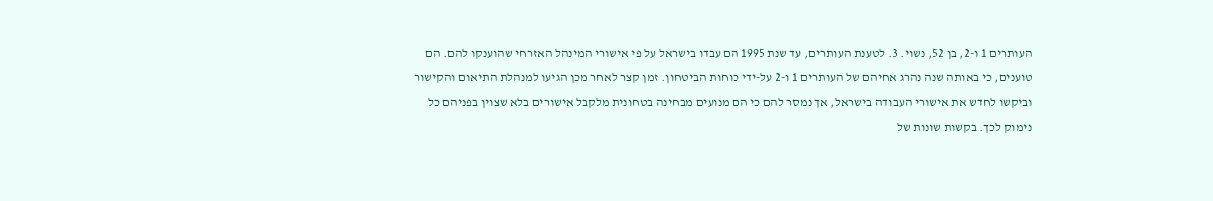העותרים 1 ו-2, בן 52, נשוי. 3. לטענת העותרים, עד שנת 1995 הם עבדו בישראל על פי אישורי המינהל האזרחי שהוענקו להם. הם טוענים, כי באותה שנה נהרג אחיהם של העותרים 1 ו-2 על-ידי כוחות הביטחון. זמן קצר לאחר מכן הגיעו למנהלת התיאום והקישור וביקשו לחדש את אישורי העבודה בישראל, אך נמסר להם כי הם מנועים מבחינה בטחונית מלקבל אישורים בלא שצוין בפניהם כל נימוק לכך. בקשות שונות של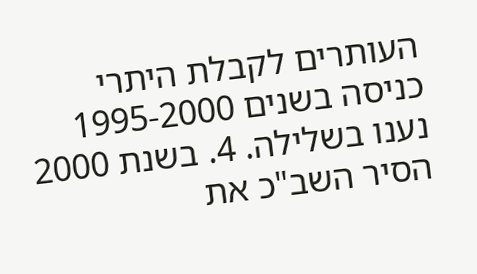העותרים לקבלת היתרי כניסה בשנים 1995-2000 נענו בשלילה. 4. בשנת 2000 הסיר השב"כ את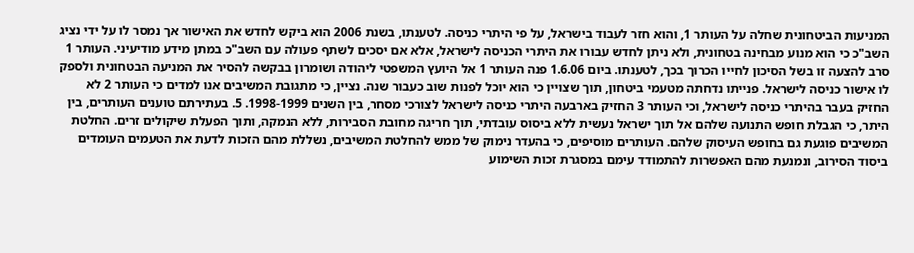המניעות הביטחונית שחלה על העותר 1, והוא חזר לעבוד בישראל, על פי היתרי כניסה. לטענתו, בשנת 2006 הוא ביקש לחדש את האישור אך נמסר לו על ידי נציג השב"כ כי הוא מנוע מבחינה בטחונית, ולא ניתן לחדש עבורו את היתרי הכניסה לישראל, אלא אם יסכים לשתף פעולה עם השב"כ במתן מידע מודיעיני. העותר 1 סרב להצעה זו בשל הסיכון לחייו הכרוך בכך, לטענתו. ביום 1.6.06 פנה העותר 1 אל היועץ המשפטי ליהודה ושומרון בבקשה להסיר את המניעה הבטחונית ולספק לו אישור כניסה לישראל. פנייתו נדחתה מטעמי ביטחון, תוך שצויין כי הוא יוכל לפנות שוב כעבור שנה. נציין, כי מתגובת המשיבים אנו למדים כי העותר 2 לא החזיק בעבר בהיתרי כניסה לישראל, וכי העותר 3 החזיק בארבעה היתרי כניסה לישראל לצורכי מסחר, בין השנים 1998-1999. 5. בעתירתם טוענים העותרים, בין היתר, כי הגבלת חופש התנועה שלהם אל תוך ישראל נעשית ללא ביסוס עובדתי, תוך חריגה מחובת הסבירות, ללא הנמקה, ותוך הפעלת שיקולים זרים. החלטת המשיבים פוגעת גם בחופש העיסוק שלהם. העותרים מוסיפים, כי בהעדר נימוק של ממש להחלטת המשיבים, נשללת מהם הזכות לדעת את הטעמים העומדים ביסוד הסירוב, ונמנעת מהם האפשרות להתמודד עימם במסגרת זכות השימוע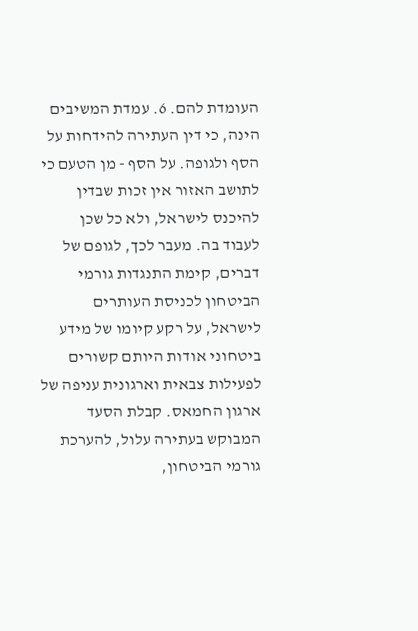העומדת להם. 6. עמדת המשיבים הינה, כי דין העתירה להידחות על הסף ולגופה. על הסף - מן הטעם כי לתושב האזור אין זכות שבדין להיכנס לישראל, ולא כל שכן לעבוד בה. מעבר לכך, לגופם של דברים, קימת התנגדות גורמי הביטחון לכניסת העותרים לישראל, על רקע קיומו של מידע ביטחוני אודות היותם קשורים לפעילות צבאית וארגונית עניפה של ארגון החמאס. קבלת הסעד המבוקש בעתירה עלול, להערכת גורמי הביטחון,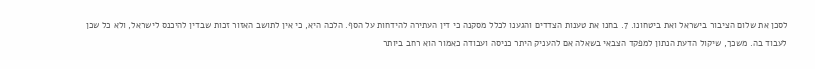לסכן את שלום הציבור בישראל ואת ביטחונו. 7. בחנו את טענות הצדדים והגענו לכלל מסקנה כי דין העתירה להידחות על הסף. הלכה היא, כי אין לתושב האזור זכות שבדין להיכנס לישראל, ולא כל שכן לעבוד בה. משכך, שיקול הדעת הנתון למפקד הצבאי בשאלה אם להעניק היתר כניסה ועבודה כאמור הוא רחב ביותר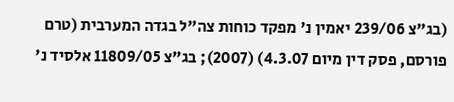(בג"צ 239/06 יאמין נ' מפקד כוחות צה"ל בגדה המערבית (טרם פורסם, פסק דין מיום 4.3.07) (2007); בג"צ 11809/05 אלסיד נ'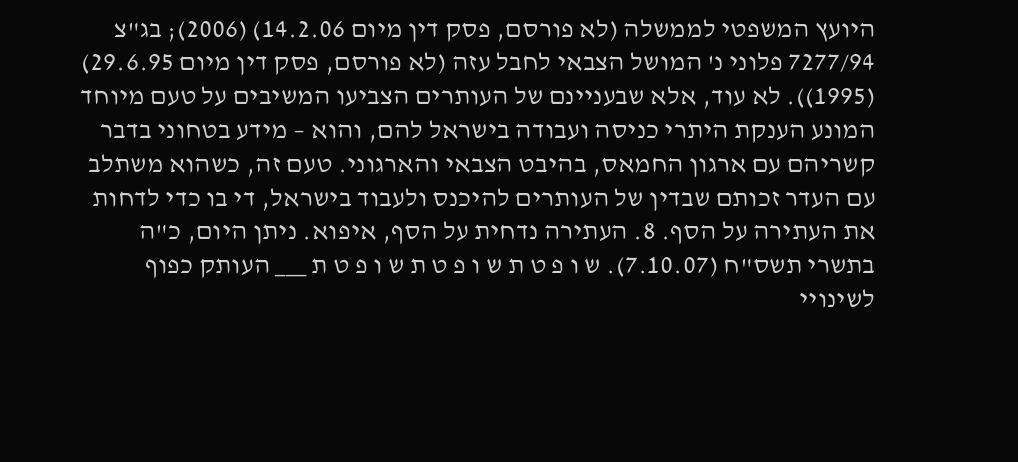היועץ המשפטי לממשלה (לא פורסם, פסק דין מיום 14.2.06) (2006); בג"צ 7277/94 פלוני נ' המושל הצבאי לחבל עזה (לא פורסם, פסק דין מיום 29.6.95) (1995)). לא עוד, אלא שבעניינם של העותרים הצביעו המשיבים על טעם מיוחד המונע הענקת היתרי כניסה ועבודה בישראל להם, והוא – מידע בטחוני בדבר קשריהם עם ארגון החמאס, בהיבט הצבאי והארגוני. טעם זה, כשהוא משתלב עם העדר זכותם שבדין של העותרים להיכנס ולעבוד בישראל, די בו כדי לדחות את העתירה על הסף. 8. העתירה נדחית על הסף, איפוא. ניתן היום, כ"ה בתשרי תשס"ח (7.10.07). ש ו פ ט ת ש ו פ ט ת ש ו פ ט ת ___ העותק כפוף לשינויי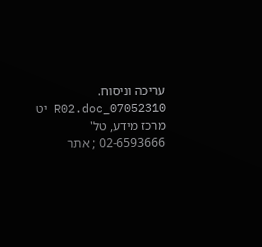עריכה וניסוח. 07052310_R02.doc יט מרכז מידע, טל' 02-6593666 ; אתר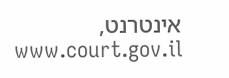אינטרנט, www.court.gov.il